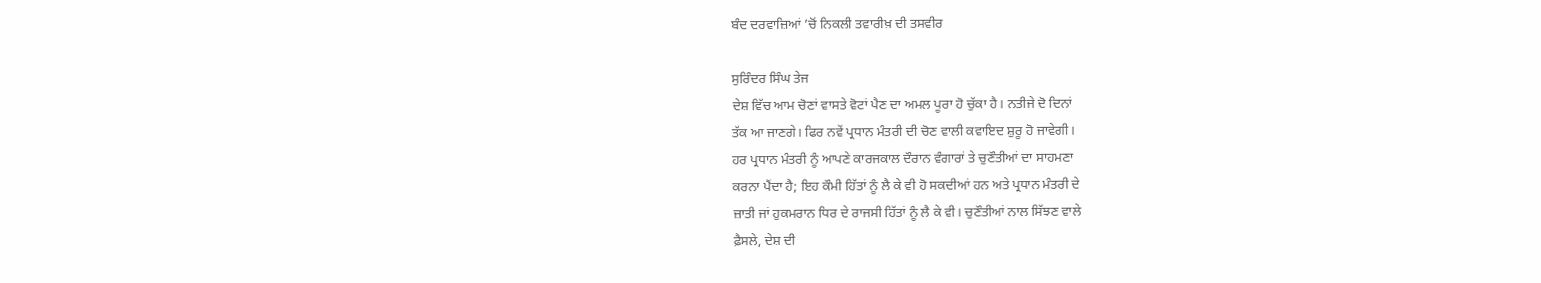ਬੰਦ ਦਰਵਾਜ਼ਿਆਂ ’ਚੋਂ ਨਿਕਲੀ ਤਵਾਰੀਖ਼ ਦੀ ਤਸਵੀਰ

ਸੁਰਿੰਦਰ ਸਿੰਘ ਤੇਜ
ਦੇਸ਼ ਵਿੱਚ ਆਮ ਚੋਣਾਂ ਵਾਸਤੇ ਵੋਟਾਂ ਪੈਣ ਦਾ ਅਮਲ ਪੂਰਾ ਹੋ ਚੁੱਕਾ ਹੈ। ਨਤੀਜੇ ਦੋ ਦਿਨਾਂ
ਤੱਕ ਆ ਜਾਣਗੇ। ਫਿਰ ਨਵੇਂ ਪ੍ਰਧਾਨ ਮੰਤਰੀ ਦੀ ਚੋਣ ਵਾਲੀ ਕਵਾਇਦ ਸ਼ੁਰੂ ਹੋ ਜਾਵੇਗੀ।
ਹਰ ਪ੍ਰਧਾਨ ਮੰਤਰੀ ਨੂੰ ਆਪਣੇ ਕਾਰਜਕਾਲ ਦੌਰਾਨ ਵੰਗਾਰਾਂ ਤੇ ਚੁਣੌਤੀਆਂ ਦਾ ਸਾਹਮਣਾ
ਕਰਨਾ ਪੈਂਦਾ ਹੈ; ਇਹ ਕੌਮੀ ਹਿੱਤਾਂ ਨੂੰ ਲੈ ਕੇ ਵੀ ਹੋ ਸਕਦੀਆਂ ਹਨ ਅਤੇ ਪ੍ਰਧਾਨ ਮੰਤਰੀ ਦੇ
ਜ਼ਾਤੀ ਜਾਂ ਹੁਕਮਰਾਨ ਧਿਰ ਦੇ ਰਾਜਸੀ ਹਿੱਤਾਂ ਨੂੰ ਲੈ ਕੇ ਵੀ। ਚੁਣੌਤੀਆਂ ਨਾਲ ਸਿੱਝਣ ਵਾਲੇ
ਫ਼ੈਸਲੇ, ਦੇਸ਼ ਦੀ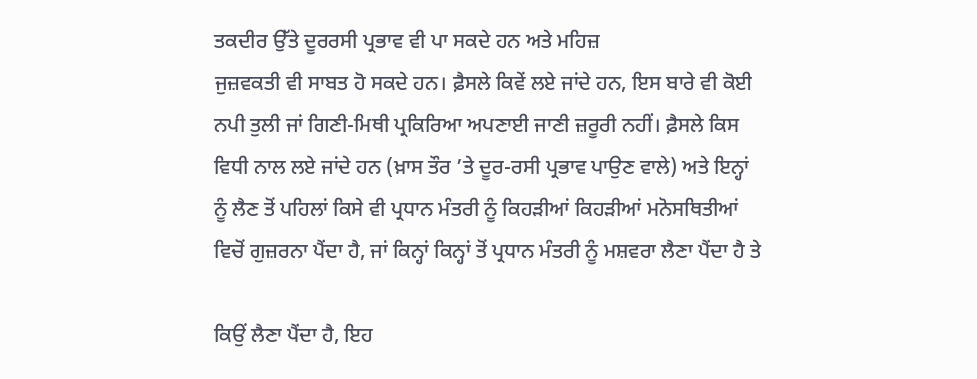ਤਕਦੀਰ ਉੱਤੇ ਦੂਰਰਸੀ ਪ੍ਰਭਾਵ ਵੀ ਪਾ ਸਕਦੇ ਹਨ ਅਤੇ ਮਹਿਜ਼
ਜੁਜ਼ਵਕਤੀ ਵੀ ਸਾਬਤ ਹੋ ਸਕਦੇ ਹਨ। ਫ਼ੈਸਲੇ ਕਿਵੇਂ ਲਏ ਜਾਂਦੇ ਹਨ, ਇਸ ਬਾਰੇ ਵੀ ਕੋਈ
ਨਪੀ ਤੁਲੀ ਜਾਂ ਗਿਣੀ-ਮਿਥੀ ਪ੍ਰਕਿਰਿਆ ਅਪਣਾਈ ਜਾਣੀ ਜ਼ਰੂਰੀ ਨਹੀਂ। ਫ਼ੈਸਲੇ ਕਿਸ
ਵਿਧੀ ਨਾਲ ਲਏ ਜਾਂਦੇ ਹਨ (ਖ਼ਾਸ ਤੌਰ ’ਤੇ ਦੂਰ-ਰਸੀ ਪ੍ਰਭਾਵ ਪਾਉਣ ਵਾਲੇ) ਅਤੇ ਇਨ੍ਹਾਂ
ਨੂੰ ਲੈਣ ਤੋਂ ਪਹਿਲਾਂ ਕਿਸੇ ਵੀ ਪ੍ਰਧਾਨ ਮੰਤਰੀ ਨੂੰ ਕਿਹੜੀਆਂ ਕਿਹੜੀਆਂ ਮਨੋਸਥਿਤੀਆਂ
ਵਿਚੋਂ ਗੁਜ਼ਰਨਾ ਪੈਂਦਾ ਹੈ, ਜਾਂ ਕਿਨ੍ਹਾਂ ਕਿਨ੍ਹਾਂ ਤੋਂ ਪ੍ਰਧਾਨ ਮੰਤਰੀ ਨੂੰ ਮਸ਼ਵਰਾ ਲੈਣਾ ਪੈਂਦਾ ਹੈ ਤੇ

ਕਿਉਂ ਲੈਣਾ ਪੈਂਦਾ ਹੈ, ਇਹ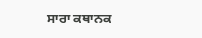ਸਾਰਾ ਕਥਾਨਕ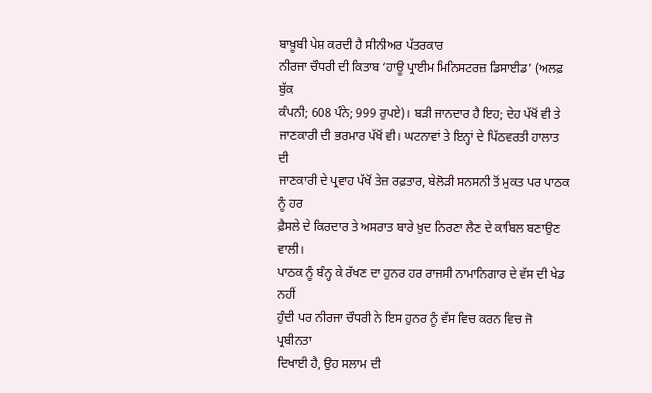ਬਾਖ਼ੂਬੀ ਪੇਸ਼ ਕਰਦੀ ਹੈ ਸੀਨੀਅਰ ਪੱਤਰਕਾਰ
ਨੀਰਜਾ ਚੌਧਰੀ ਦੀ ਕਿਤਾਬ ‘ਹਾਊ ਪ੍ਰਾਈਮ ਮਿਨਿਸਟਰਜ਼ ਡਿਸਾਈਡ’ (ਅਲਫ਼ ਬੁੱਕ
ਕੰਪਨੀ; 608 ਪੰਨੇ; 999 ਰੁਪਏ)। ਬੜੀ ਜਾਨਦਾਰ ਹੈ ਇਹ; ਦੇਹ ਪੱਖੋਂ ਵੀ ਤੇ
ਜਾਣਕਾਰੀ ਦੀ ਭਰਮਾਰ ਪੱਖੋਂ ਵੀ। ਘਟਨਾਵਾਂ ਤੇ ਇਨ੍ਹਾਂ ਦੇ ਪਿੱਠਵਰਤੀ ਹਾਲਾਤ ਦੀ
ਜਾਣਕਾਰੀ ਦੇ ਪ੍ਰਵਾਹ ਪੱਖੋਂ ਤੇਜ਼ ਰਫ਼ਤਾਰ, ਬੇਲੋੜੀ ਸਨਸਨੀ ਤੋਂ ਮੁਕਤ ਪਰ ਪਾਠਕ ਨੂੰ ਹਰ
ਫ਼ੈਸਲੇ ਦੇ ਕਿਰਦਾਰ ਤੇ ਅਸਰਾਤ ਬਾਰੇ ਖ਼ੁਦ ਨਿਰਣਾ ਲੈਣ ਦੇ ਕਾਬਿਲ ਬਣਾਉਣ ਵਾਲੀ।
ਪਾਠਕ ਨੂੰ ਬੰਨ੍ਹ ਕੇ ਰੱਖਣ ਦਾ ਹੁਨਰ ਹਰ ਰਾਜਸੀ ਨਾਮਾਨਿਗਾਰ ਦੇ ਵੱਸ ਦੀ ਖੇਡ ਨਹੀਂ
ਹੁੰਦੀ ਪਰ ਨੀਰਜਾ ਚੌਧਰੀ ਨੇ ਇਸ ਹੁਨਰ ਨੂੰ ਵੱਸ ਵਿਚ ਕਰਨ ਵਿਚ ਜੋ ਪ੍ਰਬੀਨਤਾ
ਦਿਖਾਈ ਹੈ, ਉਹ ਸਲਾਮ ਦੀ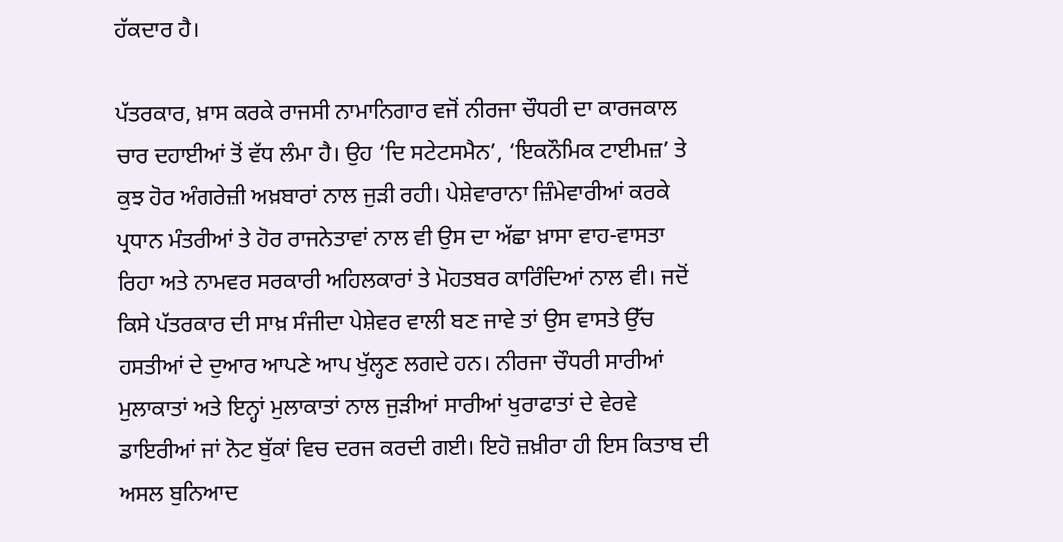ਹੱਕਦਾਰ ਹੈ।

ਪੱਤਰਕਾਰ, ਖ਼ਾਸ ਕਰਕੇ ਰਾਜਸੀ ਨਾਮਾਨਿਗਾਰ ਵਜੋਂ ਨੀਰਜਾ ਚੌਧਰੀ ਦਾ ਕਾਰਜਕਾਲ
ਚਾਰ ਦਹਾਈਆਂ ਤੋਂ ਵੱਧ ਲੰਮਾ ਹੈ। ਉਹ ‘ਦਿ ਸਟੇਟਸਮੈਨ’, ‘ਇਕਨੌਮਿਕ ਟਾਈਮਜ਼’ ਤੇ
ਕੁਝ ਹੋਰ ਅੰਗਰੇਜ਼ੀ ਅਖ਼ਬਾਰਾਂ ਨਾਲ ਜੁੜੀ ਰਹੀ। ਪੇਸ਼ੇਵਾਰਾਨਾ ਜ਼ਿੰਮੇਵਾਰੀਆਂ ਕਰਕੇ
ਪ੍ਰਧਾਨ ਮੰਤਰੀਆਂ ਤੇ ਹੋਰ ਰਾਜਨੇਤਾਵਾਂ ਨਾਲ ਵੀ ਉਸ ਦਾ ਅੱਛਾ ਖ਼ਾਸਾ ਵਾਹ-ਵਾਸਤਾ
ਰਿਹਾ ਅਤੇ ਨਾਮਵਰ ਸਰਕਾਰੀ ਅਹਿਲਕਾਰਾਂ ਤੇ ਮੋਹਤਬਰ ਕਾਰਿੰਦਿਆਂ ਨਾਲ ਵੀ। ਜਦੋਂ
ਕਿਸੇ ਪੱਤਰਕਾਰ ਦੀ ਸਾਖ਼ ਸੰਜੀਦਾ ਪੇਸ਼ੇਵਰ ਵਾਲੀ ਬਣ ਜਾਵੇ ਤਾਂ ਉਸ ਵਾਸਤੇ ਉੱਚ
ਹਸਤੀਆਂ ਦੇ ਦੁਆਰ ਆਪਣੇ ਆਪ ਖੁੱਲ੍ਹਣ ਲਗਦੇ ਹਨ। ਨੀਰਜਾ ਚੌਧਰੀ ਸਾਰੀਆਂ
ਮੁਲਾਕਾਤਾਂ ਅਤੇ ਇਨ੍ਹਾਂ ਮੁਲਾਕਾਤਾਂ ਨਾਲ ਜੁੜੀਆਂ ਸਾਰੀਆਂ ਖੁਰਾਫਾਤਾਂ ਦੇ ਵੇਰਵੇ
ਡਾਇਰੀਆਂ ਜਾਂ ਨੋਟ ਬੁੱਕਾਂ ਵਿਚ ਦਰਜ ਕਰਦੀ ਗਈ। ਇਹੋ ਜ਼ਖ਼ੀਰਾ ਹੀ ਇਸ ਕਿਤਾਬ ਦੀ
ਅਸਲ ਬੁਨਿਆਦ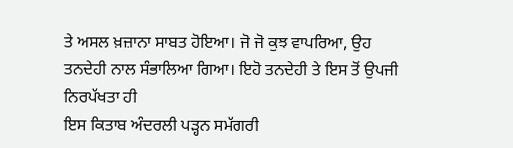ਤੇ ਅਸਲ ਖ਼ਜ਼ਾਨਾ ਸਾਬਤ ਹੋਇਆ। ਜੋ ਜੋ ਕੁਝ ਵਾਪਰਿਆ, ਉਹ
ਤਨਦੇਹੀ ਨਾਲ ਸੰਭਾਲਿਆ ਗਿਆ। ਇਹੋ ਤਨਦੇਹੀ ਤੇ ਇਸ ਤੋਂ ਉਪਜੀ ਨਿਰਪੱਖਤਾ ਹੀ
ਇਸ ਕਿਤਾਬ ਅੰਦਰਲੀ ਪੜ੍ਹਨ ਸਮੱਗਰੀ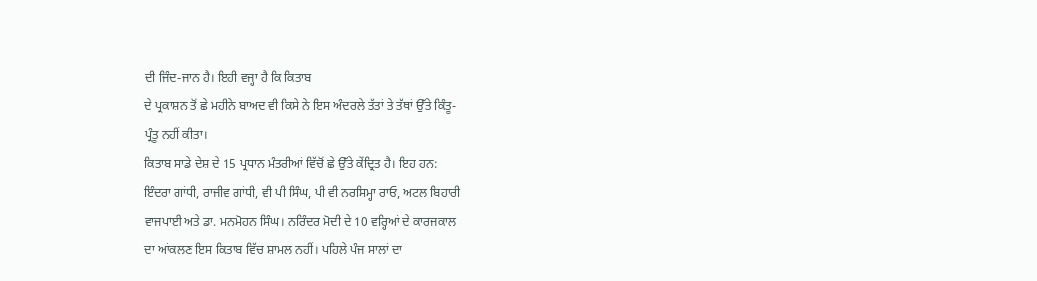ਦੀ ਜਿੰਦ-ਜਾਨ ਹੈ। ਇਹੀ ਵਜ੍ਹਾ ਹੈ ਕਿ ਕਿਤਾਬ
ਦੇ ਪ੍ਰਕਾਸ਼ਨ ਤੋਂ ਛੇ ਮਹੀਨੇ ਬਾਅਦ ਵੀ ਕਿਸੇ ਨੇ ਇਸ ਅੰਦਰਲੇ ਤੱਤਾਂ ਤੇ ਤੱਥਾਂ ਉੱਤੇ ਕਿੰਤੂ-
ਪ੍ਰੰਤੂ ਨਹੀਂ ਕੀਤਾ।
ਕਿਤਾਬ ਸਾਡੇ ਦੇਸ਼ ਦੇ 15 ਪ੍ਰਧਾਨ ਮੰਤਰੀਆਂ ਵਿੱਚੋਂ ਛੇ ਉੱਤੇ ਕੇਂਦ੍ਰਿਤ ਹੈ। ਇਹ ਹਨ:
ਇੰਦਰਾ ਗਾਂਧੀ, ਰਾਜੀਵ ਗਾਂਧੀ, ਵੀ ਪੀ ਸਿੰਘ, ਪੀ ਵੀ ਨਰਸਿਮ੍ਹਾ ਰਾਓ, ਅਟਲ ਬਿਹਾਰੀ
ਵਾਜਪਾਈ ਅਤੇ ਡਾ. ਮਨਮੋਹਨ ਸਿੰਘ। ਨਰਿੰਦਰ ਮੋਦੀ ਦੇ 10 ਵਰ੍ਹਿਆਂ ਦੇ ਕਾਰਜਕਾਲ
ਦਾ ਆਂਕਲਣ ਇਸ ਕਿਤਾਬ ਵਿੱਚ ਸ਼ਾਮਲ ਨਹੀਂ। ਪਹਿਲੇ ਪੰਜ ਸਾਲਾਂ ਦਾ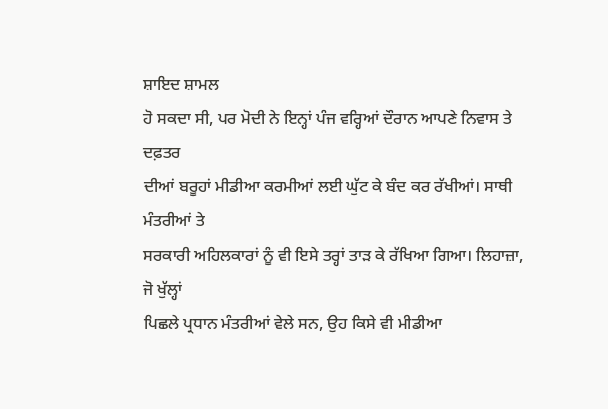ਸ਼ਾਇਦ ਸ਼ਾਮਲ
ਹੋ ਸਕਦਾ ਸੀ, ਪਰ ਮੋਦੀ ਨੇ ਇਨ੍ਹਾਂ ਪੰਜ ਵਰ੍ਹਿਆਂ ਦੌਰਾਨ ਆਪਣੇ ਨਿਵਾਸ ਤੇ ਦਫ਼ਤਰ
ਦੀਆਂ ਬਰੂਹਾਂ ਮੀਡੀਆ ਕਰਮੀਆਂ ਲਈ ਘੁੱਟ ਕੇ ਬੰਦ ਕਰ ਰੱਖੀਆਂ। ਸਾਥੀ ਮੰਤਰੀਆਂ ਤੇ
ਸਰਕਾਰੀ ਅਹਿਲਕਾਰਾਂ ਨੂੰ ਵੀ ਇਸੇ ਤਰ੍ਹਾਂ ਤਾੜ ਕੇ ਰੱਖਿਆ ਗਿਆ। ਲਿਹਾਜ਼ਾ, ਜੋ ਖੁੱਲ੍ਹਾਂ
ਪਿਛਲੇ ਪ੍ਰਧਾਨ ਮੰਤਰੀਆਂ ਵੇਲੇ ਸਨ, ਉਹ ਕਿਸੇ ਵੀ ਮੀਡੀਆ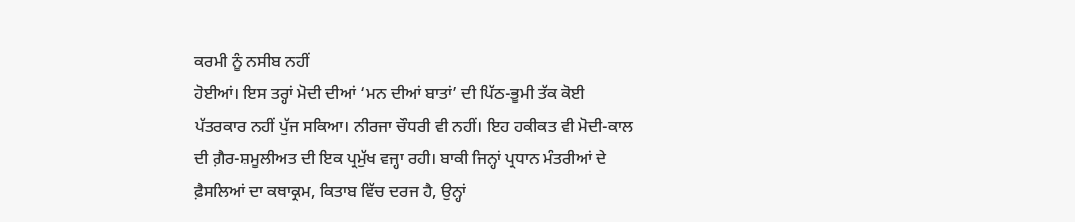ਕਰਮੀ ਨੂੰ ਨਸੀਬ ਨਹੀਂ
ਹੋਈਆਂ। ਇਸ ਤਰ੍ਹਾਂ ਮੋਦੀ ਦੀਆਂ ‘ਮਨ ਦੀਆਂ ਬਾਤਾਂ’ ਦੀ ਪਿੱਠ-ਭੂਮੀ ਤੱਕ ਕੋਈ
ਪੱਤਰਕਾਰ ਨਹੀਂ ਪੁੱਜ ਸਕਿਆ। ਨੀਰਜਾ ਚੌਧਰੀ ਵੀ ਨਹੀਂ। ਇਹ ਹਕੀਕਤ ਵੀ ਮੋਦੀ-ਕਾਲ
ਦੀ ਗ਼ੈਰ-ਸ਼ਮੂਲੀਅਤ ਦੀ ਇਕ ਪ੍ਰਮੁੱਖ ਵਜ੍ਹਾ ਰਹੀ। ਬਾਕੀ ਜਿਨ੍ਹਾਂ ਪ੍ਰਧਾਨ ਮੰਤਰੀਆਂ ਦੇ
ਫ਼ੈਸਲਿਆਂ ਦਾ ਕਥਾਕ੍ਰਮ, ਕਿਤਾਬ ਵਿੱਚ ਦਰਜ ਹੈ, ਉਨ੍ਹਾਂ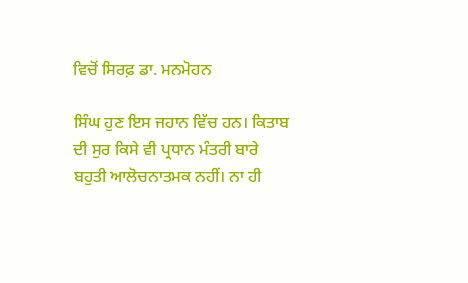ਵਿਚੋਂ ਸਿਰਫ਼ ਡਾ. ਮਨਮੋਹਨ

ਸਿੰਘ ਹੁਣ ਇਸ ਜਹਾਨ ਵਿੱਚ ਹਨ। ਕਿਤਾਬ ਦੀ ਸੁਰ ਕਿਸੇ ਵੀ ਪ੍ਰਧਾਨ ਮੰਤਰੀ ਬਾਰੇ
ਬਹੁਤੀ ਆਲੋਚਨਾਤਮਕ ਨਹੀਂ। ਨਾ ਹੀ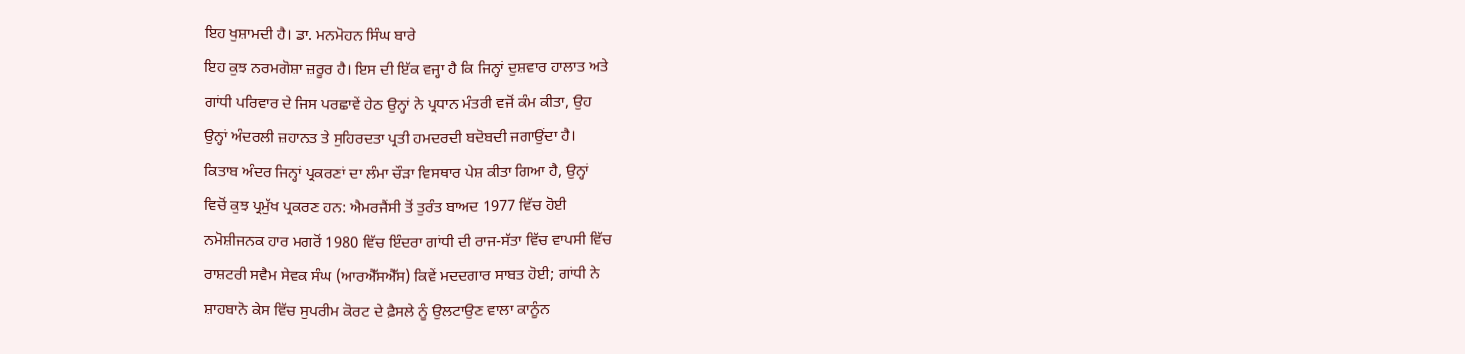ਇਹ ਖੁਸ਼ਾਮਦੀ ਹੈ। ਡਾ. ਮਨਮੋਹਨ ਸਿੰਘ ਬਾਰੇ
ਇਹ ਕੁਝ ਨਰਮਗੋਸ਼ਾ ਜ਼ਰੂਰ ਹੈ। ਇਸ ਦੀ ਇੱਕ ਵਜ੍ਹਾ ਹੈ ਕਿ ਜਿਨ੍ਹਾਂ ਦੁਸ਼ਵਾਰ ਹਾਲਾਤ ਅਤੇ
ਗਾਂਧੀ ਪਰਿਵਾਰ ਦੇ ਜਿਸ ਪਰਛਾਵੇਂ ਹੇਠ ਉਨ੍ਹਾਂ ਨੇ ਪ੍ਰਧਾਨ ਮੰਤਰੀ ਵਜੋਂ ਕੰਮ ਕੀਤਾ, ਉਹ
ਉਨ੍ਹਾਂ ਅੰਦਰਲੀ ਜ਼ਹਾਨਤ ਤੇ ਸੁਹਿਰਦਤਾ ਪ੍ਰਤੀ ਹਮਦਰਦੀ ਬਦੋਬਦੀ ਜਗਾਉਂਦਾ ਹੈ।
ਕਿਤਾਬ ਅੰਦਰ ਜਿਨ੍ਹਾਂ ਪ੍ਰਕਰਣਾਂ ਦਾ ਲੰਮਾ ਚੌੜਾ ਵਿਸਥਾਰ ਪੇਸ਼ ਕੀਤਾ ਗਿਆ ਹੈ, ਉਨ੍ਹਾਂ
ਵਿਚੋਂ ਕੁਝ ਪ੍ਰਮੁੱਖ ਪ੍ਰਕਰਣ ਹਨ: ਐਮਰਜੈਂਸੀ ਤੋਂ ਤੁਰੰਤ ਬਾਅਦ 1977 ਵਿੱਚ ਹੋਈ
ਨਮੋਸ਼ੀਜਨਕ ਹਾਰ ਮਗਰੋਂ 1980 ਵਿੱਚ ਇੰਦਰਾ ਗਾਂਧੀ ਦੀ ਰਾਜ-ਸੱਤਾ ਵਿੱਚ ਵਾਪਸੀ ਵਿੱਚ
ਰਾਸ਼ਟਰੀ ਸਵੈਮ ਸੇਵਕ ਸੰਘ (ਆਰਐੱਸਐੱਸ) ਕਿਵੇਂ ਮਦਦਗਾਰ ਸਾਬਤ ਹੋਈ; ਗਾਂਧੀ ਨੇ
ਸ਼ਾਹਬਾਨੋ ਕੇਸ ਵਿੱਚ ਸੁਪਰੀਮ ਕੋਰਟ ਦੇ ਫ਼ੈਸਲੇ ਨੂੰ ਉਲਟਾਉਣ ਵਾਲਾ ਕਾਨੂੰਨ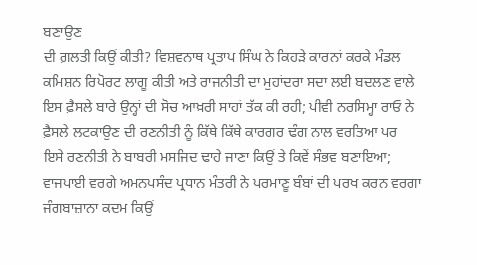ਬਣਾਉਣ
ਦੀ ਗ਼ਲਤੀ ਕਿਉਂ ਕੀਤੀ? ਵਿਸ਼ਵਨਾਥ ਪ੍ਰਤਾਪ ਸਿੰਘ ਨੇ ਕਿਹੜੇ ਕਾਰਨਾਂ ਕਰਕੇ ਮੰਡਲ
ਕਮਿਸ਼ਨ ਰਿਪੋਰਟ ਲਾਗੂ ਕੀਤੀ ਅਤੇ ਰਾਜਨੀਤੀ ਦਾ ਮੁਹਾਂਦਰਾ ਸਦਾ ਲਈ ਬਦਲਣ ਵਾਲੇ
ਇਸ ਫ਼ੈਸਲੇ ਬਾਰੇ ਉਨ੍ਹਾਂ ਦੀ ਸੋਚ ਆਖ਼ਰੀ ਸਾਹਾਂ ਤੱਕ ਕੀ ਰਹੀ; ਪੀਵੀ ਨਰਸਿਮ੍ਹਾ ਰਾਓ ਨੇ
ਫ਼ੈਸਲੇ ਲਟਕਾਉਣ ਦੀ ਰਣਨੀਤੀ ਨੂੰ ਕਿੱਥੇ ਕਿੱਥੇ ਕਾਰਗਰ ਢੰਗ ਨਾਲ ਵਰਤਿਆ ਪਰ
ਇਸੇ ਰਣਨੀਤੀ ਨੇ ਬਾਬਰੀ ਮਸਜਿਦ ਢਾਹੇ ਜਾਣਾ ਕਿਉਂ ਤੇ ਕਿਵੇਂ ਸੰਭਵ ਬਣਾਇਆ;
ਵਾਜਪਾਈ ਵਰਗੇ ਅਮਨਪਸੰਦ ਪ੍ਰਧਾਨ ਮੰਤਰੀ ਨੇ ਪਰਮਾਣੂ ਬੰਬਾਂ ਦੀ ਪਰਖ ਕਰਨ ਵਰਗਾ
ਜੰਗਬਾਜ਼ਾਨਾ ਕਦਮ ਕਿਉਂ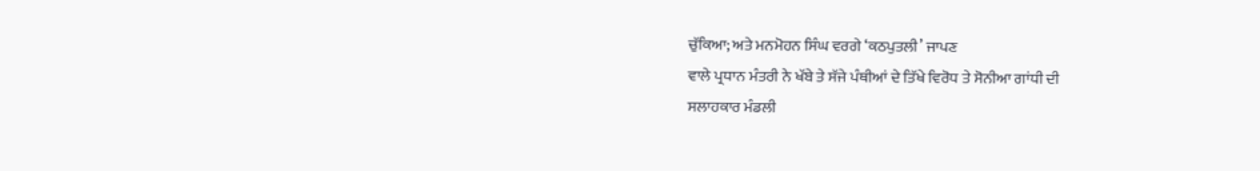ਚੁੱਕਿਆ; ਅਤੇ ਮਨਮੋਹਨ ਸਿੰਘ ਵਰਗੇ ‘ਕਠਪੁਤਲੀ’ ਜਾਪਣ
ਵਾਲੇ ਪ੍ਰਧਾਨ ਮੰਤਰੀ ਨੇ ਖੱਬੇ ਤੇ ਸੱਜੇ ਪੰਥੀਆਂ ਦੇ ਤਿੱਖੇ ਵਿਰੋਧ ਤੇ ਸੋਨੀਆ ਗਾਂਧੀ ਦੀ
ਸਲਾਹਕਾਰ ਮੰਡਲੀ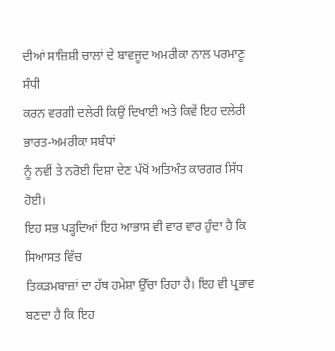ਦੀਆਂ ਸਾਜ਼ਿਸ਼ੀ ਚਾਲਾਂ ਦੇ ਬਾਵਜੂਦ ਅਮਰੀਕਾ ਨਾਲ ਪਰਮਾਣੂ ਸੰਧੀ
ਕਰਨ ਵਰਗੀ ਦਲੇਰੀ ਕਿਉਂ ਦਿਖਾਈ ਅਤੇ ਕਿਵੇਂ ਇਹ ਦਲੇਰੀ ਭਾਰਤ-ਅਮਰੀਕਾ ਸਬੰਧਾਂ
ਨੂੰ ਨਵੀਂ ਤੇ ਨਰੋਈ ਦਿਸ਼ਾ ਦੇਣ ਪੱਖੋਂ ਅਤਿਅੰਤ ਕਾਰਗਰ ਸਿੱਧ ਹੋਈ।
ਇਹ ਸਭ ਪੜ੍ਹਦਿਆਂ ਇਹ ਆਭਾਸ ਵੀ ਵਾਰ ਵਾਰ ਹੁੰਦਾ ਹੈ ਕਿ ਸਿਆਸਤ ਵਿੱਚ
ਤਿਕੜਮਬਾਜ਼ਾਂ ਦਾ ਹੱਥ ਹਮੇਸ਼ਾ ਉੱਚਾ ਰਿਹਾ ਹੈ। ਇਹ ਵੀ ਪ੍ਰਭਾਵ ਬਣਦਾ ਹੈ ਕਿ ਇਹ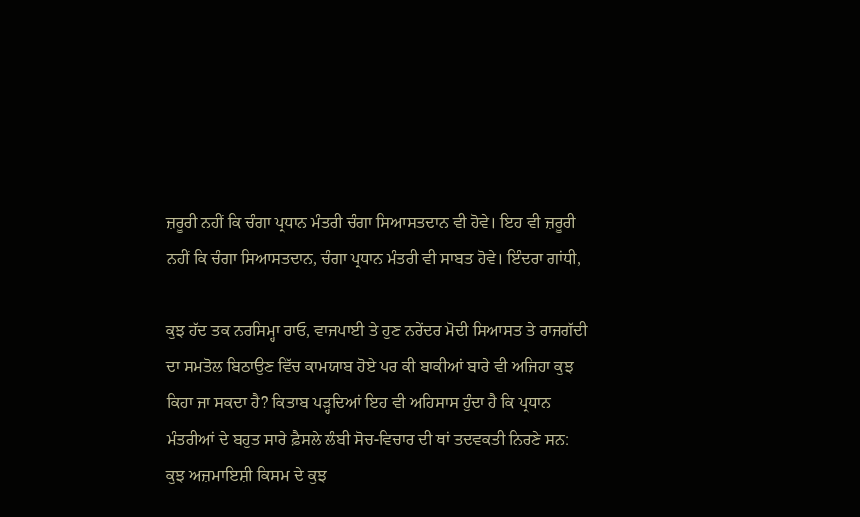ਜ਼ਰੂਰੀ ਨਹੀਂ ਕਿ ਚੰਗਾ ਪ੍ਰਧਾਨ ਮੰਤਰੀ ਚੰਗਾ ਸਿਆਸਤਦਾਨ ਵੀ ਹੋਵੇ। ਇਹ ਵੀ ਜ਼ਰੂਰੀ
ਨਹੀਂ ਕਿ ਚੰਗਾ ਸਿਆਸਤਦਾਨ, ਚੰਗਾ ਪ੍ਰਧਾਨ ਮੰਤਰੀ ਵੀ ਸਾਬਤ ਹੋਵੇ। ਇੰਦਰਾ ਗਾਂਧੀ,

ਕੁਝ ਹੱਦ ਤਕ ਨਰਸਿਮ੍ਹਾ ਰਾਓ, ਵਾਜਪਾਈ ਤੇ ਹੁਣ ਨਰੇਂਦਰ ਮੋਦੀ ਸਿਆਸਤ ਤੇ ਰਾਜਗੱਦੀ
ਦਾ ਸਮਤੋਲ ਬਿਠਾਉਣ ਵਿੱਚ ਕਾਮਯਾਬ ਹੋਏ ਪਰ ਕੀ ਬਾਕੀਆਂ ਬਾਰੇ ਵੀ ਅਜਿਹਾ ਕੁਝ
ਕਿਹਾ ਜਾ ਸਕਦਾ ਹੈ? ਕਿਤਾਬ ਪੜ੍ਹਦਿਆਂ ਇਹ ਵੀ ਅਹਿਸਾਸ ਹੁੰਦਾ ਹੈ ਕਿ ਪ੍ਰਧਾਨ
ਮੰਤਰੀਆਂ ਦੇ ਬਹੁਤ ਸਾਰੇ ਫ਼ੈਸਲੇ ਲੰਬੀ ਸੋਚ-ਵਿਚਾਰ ਦੀ ਥਾਂ ਤਦਵਕਤੀ ਨਿਰਣੇ ਸਨ:
ਕੁਝ ਅਜ਼ਮਾਇਸ਼ੀ ਕਿਸਮ ਦੇ ਕੁਝ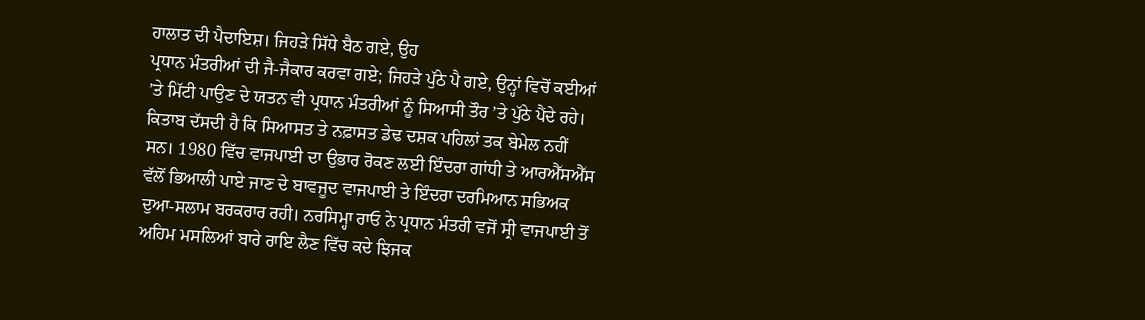ਹਾਲਾਤ ਦੀ ਪੈਦਾਇਸ਼। ਜਿਹੜੇ ਸਿੱਧੇ ਬੈਠ ਗਏ, ਉਹ
ਪ੍ਰਧਾਨ ਮੰਤਰੀਆਂ ਦੀ ਜੈ-ਜੈਕਾਰ ਕਰਵਾ ਗਏ; ਜਿਹੜੇ ਪੁੱਠੇ ਪੈ ਗਏ, ਉਨ੍ਹਾਂ ਵਿਚੋਂ ਕਈਆਂ
’ਤੇ ਮਿੱਟੀ ਪਾਉਣ ਦੇ ਯਤਨ ਵੀ ਪ੍ਰਧਾਨ ਮੰਤਰੀਆਂ ਨੂੰ ਸਿਆਸੀ ਤੌਰ ’ਤੇ ਪੁੱਠੇ ਪੈਂਦੇ ਰਹੇ।
ਕਿਤਾਬ ਦੱਸਦੀ ਹੈ ਕਿ ਸਿਆਸਤ ਤੇ ਨਫ਼ਾਸਤ ਡੇਢ ਦਸ਼ਕ ਪਹਿਲਾਂ ਤਕ ਬੇਮੇਲ ਨਹੀਂ
ਸਨ। 1980 ਵਿੱਚ ਵਾਜਪਾਈ ਦਾ ਉਭਾਰ ਰੋਕਣ ਲਈ ਇੰਦਰਾ ਗਾਂਧੀ ਤੇ ਆਰਐੱਸਐੱਸ
ਵੱਲੋਂ ਭਿਆਲੀ ਪਾਏ ਜਾਣ ਦੇ ਬਾਵਜੂਦ ਵਾਜਪਾਈ ਤੇ ਇੰਦਰਾ ਦਰਮਿਆਨ ਸਭਿਅਕ
ਦੁਆ-ਸਲਾਮ ਬਰਕਰਾਰ ਰਹੀ। ਨਰਸਿਮ੍ਹਾ ਰਾਓ ਨੇ ਪ੍ਰਧਾਨ ਮੰਤਰੀ ਵਜੋਂ ਸ੍ਰੀ ਵਾਜਪਾਈ ਤੋਂ
ਅਹਿਮ ਮਸਲਿਆਂ ਬਾਰੇ ਰਾਇ ਲੈਣ ਵਿੱਚ ਕਦੇ ਝਿਜਕ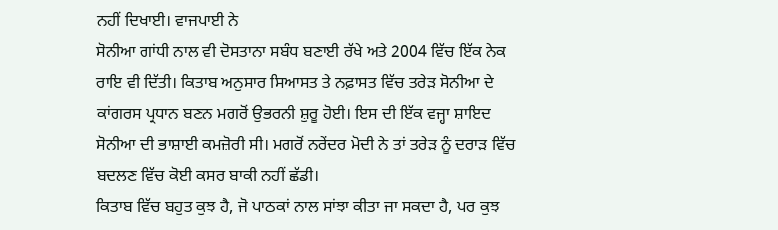ਨਹੀਂ ਦਿਖਾਈ। ਵਾਜਪਾਈ ਨੇ
ਸੋਨੀਆ ਗਾਂਧੀ ਨਾਲ ਵੀ ਦੋਸਤਾਨਾ ਸਬੰਧ ਬਣਾਈ ਰੱਖੇ ਅਤੇ 2004 ਵਿੱਚ ਇੱਕ ਨੇਕ
ਰਾਇ ਵੀ ਦਿੱਤੀ। ਕਿਤਾਬ ਅਨੁਸਾਰ ਸਿਆਸਤ ਤੇ ਨਫ਼ਾਸਤ ਵਿੱਚ ਤਰੇੜ ਸੋਨੀਆ ਦੇ
ਕਾਂਗਰਸ ਪ੍ਰਧਾਨ ਬਣਨ ਮਗਰੋਂ ਉਭਰਨੀ ਸ਼ੁਰੂ ਹੋਈ। ਇਸ ਦੀ ਇੱਕ ਵਜ੍ਹਾ ਸ਼ਾਇਦ
ਸੋਨੀਆ ਦੀ ਭਾਸ਼ਾਈ ਕਮਜ਼ੋਰੀ ਸੀ। ਮਗਰੋਂ ਨਰੇਂਦਰ ਮੋਦੀ ਨੇ ਤਾਂ ਤਰੇੜ ਨੂੰ ਦਰਾੜ ਵਿੱਚ
ਬਦਲਣ ਵਿੱਚ ਕੋਈ ਕਸਰ ਬਾਕੀ ਨਹੀਂ ਛੱਡੀ।
ਕਿਤਾਬ ਵਿੱਚ ਬਹੁਤ ਕੁਝ ਹੈ, ਜੋ ਪਾਠਕਾਂ ਨਾਲ ਸਾਂਝਾ ਕੀਤਾ ਜਾ ਸਕਦਾ ਹੈ, ਪਰ ਕੁਝ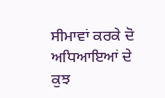ਸੀਮਾਵਾਂ ਕਰਕੇ ਦੋ ਅਧਿਆਇਆਂ ਦੇ ਕੁਝ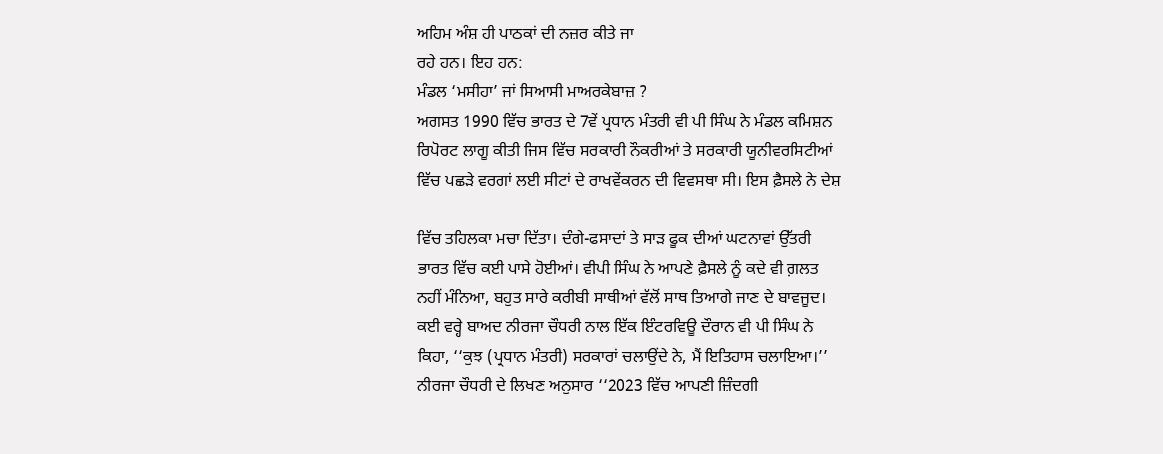ਅਹਿਮ ਅੰਸ਼ ਹੀ ਪਾਠਕਾਂ ਦੀ ਨਜ਼ਰ ਕੀਤੇ ਜਾ
ਰਹੇ ਹਨ। ਇਹ ਹਨ:
ਮੰਡਲ ‘ਮਸੀਹਾ’ ਜਾਂ ਸਿਆਸੀ ਮਾਅਰਕੇਬਾਜ਼ ?
ਅਗਸਤ 1990 ਵਿੱਚ ਭਾਰਤ ਦੇ 7ਵੇਂ ਪ੍ਰਧਾਨ ਮੰਤਰੀ ਵੀ ਪੀ ਸਿੰਘ ਨੇ ਮੰਡਲ ਕਮਿਸ਼ਨ
ਰਿਪੋਰਟ ਲਾਗੂ ਕੀਤੀ ਜਿਸ ਵਿੱਚ ਸਰਕਾਰੀ ਨੌਕਰੀਆਂ ਤੇ ਸਰਕਾਰੀ ਯੂਨੀਵਰਸਿਟੀਆਂ
ਵਿੱਚ ਪਛੜੇ ਵਰਗਾਂ ਲਈ ਸੀਟਾਂ ਦੇ ਰਾਖਵੇਂਕਰਨ ਦੀ ਵਿਵਸਥਾ ਸੀ। ਇਸ ਫ਼ੈਸਲੇ ਨੇ ਦੇਸ਼

ਵਿੱਚ ਤਹਿਲਕਾ ਮਚਾ ਦਿੱਤਾ। ਦੰਗੇ-ਫਸਾਦਾਂ ਤੇ ਸਾੜ ਫੂਕ ਦੀਆਂ ਘਟਨਾਵਾਂ ਉੱਤਰੀ
ਭਾਰਤ ਵਿੱਚ ਕਈ ਪਾਸੇ ਹੋਈਆਂ। ਵੀਪੀ ਸਿੰਘ ਨੇ ਆਪਣੇ ਫ਼ੈਸਲੇ ਨੂੰ ਕਦੇ ਵੀ ਗ਼ਲਤ
ਨਹੀਂ ਮੰਨਿਆ, ਬਹੁਤ ਸਾਰੇ ਕਰੀਬੀ ਸਾਥੀਆਂ ਵੱਲੋਂ ਸਾਥ ਤਿਆਗੇ ਜਾਣ ਦੇ ਬਾਵਜੂਦ।
ਕਈ ਵਰ੍ਹੇ ਬਾਅਦ ਨੀਰਜਾ ਚੌਧਰੀ ਨਾਲ ਇੱਕ ਇੰਟਰਵਿਊ ਦੌਰਾਨ ਵੀ ਪੀ ਸਿੰਘ ਨੇ
ਕਿਹਾ, ‘‘ਕੁਝ (ਪ੍ਰਧਾਨ ਮੰਤਰੀ) ਸਰਕਾਰਾਂ ਚਲਾਉਂਦੇ ਨੇ, ਮੈਂ ਇਤਿਹਾਸ ਚਲਾਇਆ।’’
ਨੀਰਜਾ ਚੌਧਰੀ ਦੇ ਲਿਖਣ ਅਨੁਸਾਰ ‘‘2023 ਵਿੱਚ ਆਪਣੀ ਜ਼ਿੰਦਗੀ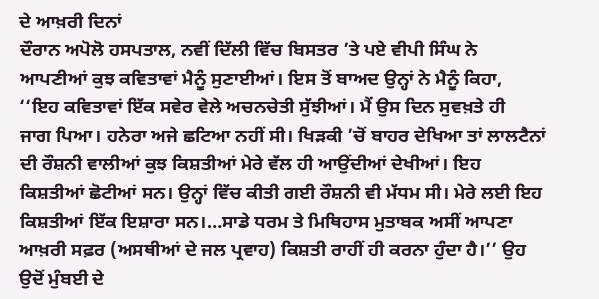ਦੇ ਆਖ਼ਰੀ ਦਿਨਾਂ
ਦੌਰਾਨ ਅਪੋਲੋ ਹਸਪਤਾਲ, ਨਵੀਂ ਦਿੱਲੀ ਵਿੱਚ ਬਿਸਤਰ ’ਤੇ ਪਏ ਵੀਪੀ ਸਿੰਘ ਨੇ
ਆਪਣੀਆਂ ਕੁਝ ਕਵਿਤਾਵਾਂ ਮੈਨੂੰ ਸੁਣਾਈਆਂ। ਇਸ ਤੋਂ ਬਾਅਦ ਉਨ੍ਹਾਂ ਨੇ ਮੈਨੂੰ ਕਿਹਾ,
‘‘ਇਹ ਕਵਿਤਾਵਾਂ ਇੱਕ ਸਵੇਰ ਵੇਲੇ ਅਚਨਚੇਤੀ ਸੁੱਝੀਆਂ। ਮੈਂ ਉਸ ਦਿਨ ਸੁਵਖ਼ਤੇ ਹੀ
ਜਾਗ ਪਿਆ। ਹਨੇਰਾ ਅਜੇ ਛਟਿਆ ਨਹੀਂ ਸੀ। ਖਿੜਕੀ ’ਚੋਂ ਬਾਹਰ ਦੇਖਿਆ ਤਾਂ ਲਾਲਟੈਨਾਂ
ਦੀ ਰੌਸ਼ਨੀ ਵਾਲੀਆਂ ਕੁਝ ਕਿਸ਼ਤੀਆਂ ਮੇਰੇ ਵੱਲ ਹੀ ਆਉਂਦੀਆਂ ਦੇਖੀਆਂ। ਇਹ
ਕਿਸ਼ਤੀਆਂ ਛੋਟੀਆਂ ਸਨ। ਉਨ੍ਹਾਂ ਵਿੱਚ ਕੀਤੀ ਗਈ ਰੌਸ਼ਨੀ ਵੀ ਮੱਧਮ ਸੀ। ਮੇਰੇ ਲਈ ਇਹ
ਕਿਸ਼ਤੀਆਂ ਇੱਕ ਇਸ਼ਾਰਾ ਸਨ।…ਸਾਡੇ ਧਰਮ ਤੇ ਮਿਥਿਹਾਸ ਮੁਤਾਬਕ ਅਸੀਂ ਆਪਣਾ
ਆਖ਼ਰੀ ਸਫ਼ਰ (ਅਸਥੀਆਂ ਦੇ ਜਲ ਪ੍ਰਵਾਹ) ਕਿਸ਼ਤੀ ਰਾਹੀਂ ਹੀ ਕਰਨਾ ਹੁੰਦਾ ਹੈ।’’ ਉਹ
ਉਦੋਂ ਮੁੰਬਈ ਦੇ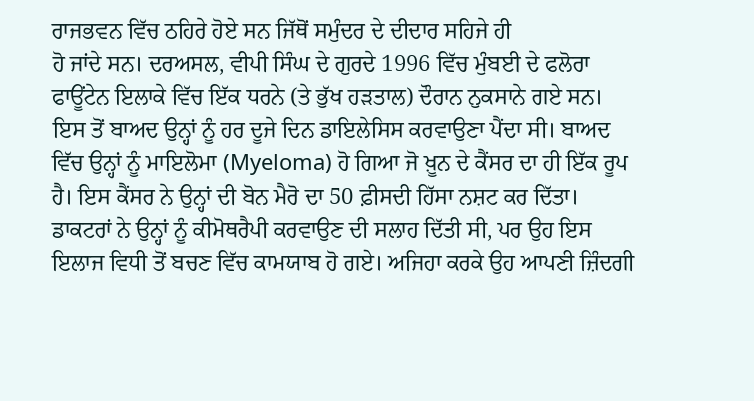ਰਾਜਭਵਨ ਵਿੱਚ ਠਹਿਰੇ ਹੋਏ ਸਨ ਜਿੱਥੋਂ ਸਮੁੰਦਰ ਦੇ ਦੀਦਾਰ ਸਹਿਜੇ ਹੀ
ਹੋ ਜਾਂਦੇ ਸਨ। ਦਰਅਸਲ, ਵੀਪੀ ਸਿੰਘ ਦੇ ਗੁਰਦੇ 1996 ਵਿੱਚ ਮੁੰਬਈ ਦੇ ਫਲੋਰਾ
ਫਾਊਂਟੇਨ ਇਲਾਕੇ ਵਿੱਚ ਇੱਕ ਧਰਨੇ (ਤੇ ਭੁੱਖ ਹੜਤਾਲ) ਦੌਰਾਨ ਨੁਕਸਾਨੇ ਗਏ ਸਨ।
ਇਸ ਤੋਂ ਬਾਅਦ ਉਨ੍ਹਾਂ ਨੂੰ ਹਰ ਦੂਜੇ ਦਿਨ ਡਾਇਲੇਸਿਸ ਕਰਵਾਉਣਾ ਪੈਂਦਾ ਸੀ। ਬਾਅਦ
ਵਿੱਚ ਉਨ੍ਹਾਂ ਨੂੰ ਮਾਇਲੋਮਾ (Myeloma) ਹੋ ਗਿਆ ਜੋ ਖ਼ੂਨ ਦੇ ਕੈਂਸਰ ਦਾ ਹੀ ਇੱਕ ਰੂਪ
ਹੈ। ਇਸ ਕੈਂਸਰ ਨੇ ਉਨ੍ਹਾਂ ਦੀ ਬੋਨ ਮੈਰੋ ਦਾ 50 ਫ਼ੀਸਦੀ ਹਿੱਸਾ ਨਸ਼ਟ ਕਰ ਦਿੱਤਾ।
ਡਾਕਟਰਾਂ ਨੇ ਉਨ੍ਹਾਂ ਨੂੰ ਕੀਮੋਥਰੈਪੀ ਕਰਵਾਉਣ ਦੀ ਸਲਾਹ ਦਿੱਤੀ ਸੀ, ਪਰ ਉਹ ਇਸ
ਇਲਾਜ ਵਿਧੀ ਤੋਂ ਬਚਣ ਵਿੱਚ ਕਾਮਯਾਬ ਹੋ ਗਏ। ਅਜਿਹਾ ਕਰਕੇ ਉਹ ਆਪਣੀ ਜ਼ਿੰਦਗੀ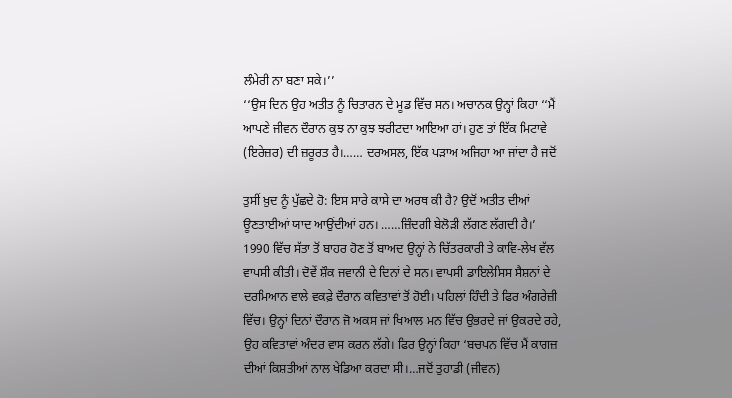ਲੰਮੇਰੀ ਨਾ ਬਣਾ ਸਕੇ।’’
‘‘ਉਸ ਦਿਨ ਉਹ ਅਤੀਤ ਨੂੰ ਚਿਤਾਰਨ ਦੇ ਮੂਡ ਵਿੱਚ ਸਨ। ਅਚਾਨਕ ਉਨ੍ਹਾਂ ਕਿਹਾ ‘‘ਮੈਂ
ਆਪਣੇ ਜੀਵਨ ਦੌਰਾਨ ਕੁਝ ਨਾ ਕੁਝ ਝਰੀਟਦਾ ਆਇਆ ਹਾਂ। ਹੁਣ ਤਾਂ ਇੱਕ ਮਿਟਾਵੇ
(ਇਰੇਜ਼ਰ) ਦੀ ਜ਼ਰੂਰਤ ਹੈ।…… ਦਰਅਸਲ, ਇੱਕ ਪੜਾਅ ਅਜਿਹਾ ਆ ਜਾਂਦਾ ਹੈ ਜਦੋਂ

ਤੁਸੀਂ ਖ਼ੁਦ ਨੂੰ ਪੁੱਛਦੇ ਹੋ: ਇਸ ਸਾਰੇ ਕਾਸੇ ਦਾ ਅਰਥ ਕੀ ਹੈ? ਉਦੋਂ ਅਤੀਤ ਦੀਆਂ
ਊਣਤਾਈਆਂ ਯਾਦ ਆਉਂਦੀਆਂ ਹਨ। ……ਜ਼ਿੰਦਗੀ ਬੇਲੋੜੀ ਲੱਗਣ ਲੱਗਦੀ ਹੈ।’
1990 ਵਿੱਚ ਸੱਤਾ ਤੋਂ ਬਾਹਰ ਹੋਣ ਤੋਂ ਬਾਅਦ ਉਨ੍ਹਾਂ ਨੇ ਚਿੱਤਰਕਾਰੀ ਤੇ ਕਾਵਿ-ਲੇਖ ਵੱਲ
ਵਾਪਸੀ ਕੀਤੀ। ਦੋਵੇਂ ਸ਼ੌਕ ਜਵਾਨੀ ਦੇ ਦਿਨਾਂ ਦੇ ਸਨ। ਵਾਪਸੀ ਡਾਇਲੇਸਿਸ ਸੈਸ਼ਨਾਂ ਦੇ
ਦਰਮਿਆਨ ਵਾਲੇ ਵਕਫ਼ੇ ਦੌਰਾਨ ਕਵਿਤਾਵਾਂ ਤੋਂ ਹੋਈ। ਪਹਿਲਾਂ ਹਿੰਦੀ ਤੇ ਫਿਰ ਅੰਗਰੇਜ਼ੀ
ਵਿੱਚ। ਉਨ੍ਹਾਂ ਦਿਨਾਂ ਦੌਰਾਨ ਜੋ ਅਕਸ ਜਾਂ ਖਿਆਲ ਮਨ ਵਿੱਚ ਉਭਰਦੇ ਜਾਂ ਉਕਰਦੇ ਰਹੇ,
ਉਹ ਕਵਿਤਾਵਾਂ ਅੰਦਰ ਵਾਸ ਕਰਨ ਲੱਗੇ। ਫਿਰ ਉਨ੍ਹਾਂ ਕਿਹਾ ‘ਬਚਪਨ ਵਿੱਚ ਮੈਂ ਕਾਗਜ਼
ਦੀਆਂ ਕਿਸ਼ਤੀਆਂ ਨਾਲ ਖੇਡਿਆ ਕਰਦਾ ਸੀ।…ਜਦੋਂ ਤੁਹਾਡੀ (ਜੀਵਨ)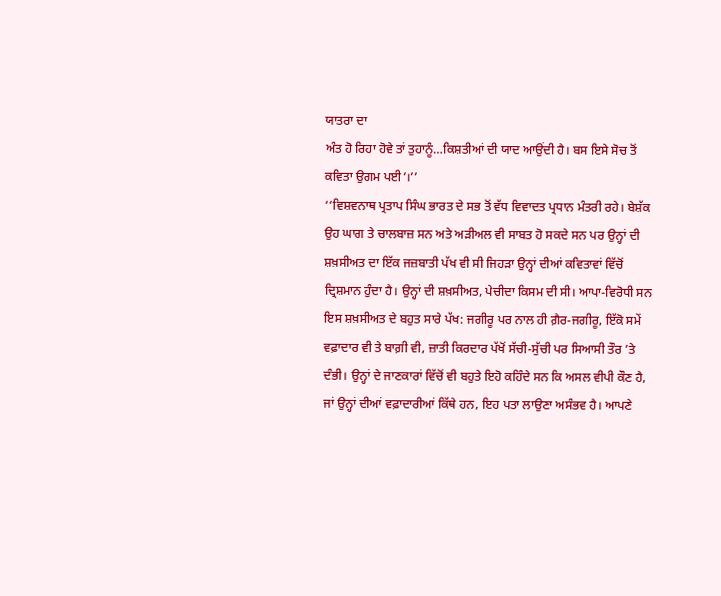ਯਾਤਰਾ ਦਾ
ਅੰਤ ਹੋ ਰਿਹਾ ਹੋਵੇ ਤਾਂ ਤੁਹਾਨੂੰ…ਕਿਸ਼ਤੀਆਂ ਦੀ ਯਾਦ ਆਉਂਦੀ ਹੈ। ਬਸ ਇਸੇ ਸੋਚ ਤੋਂ
ਕਵਿਤਾ ਉਗਮ ਪਈ’।’’
‘‘ਵਿਸ਼ਵਨਾਥ ਪ੍ਰਤਾਪ ਸਿੰਘ ਭਾਰਤ ਦੇ ਸਭ ਤੋਂ ਵੱਧ ਵਿਵਾਦਤ ਪ੍ਰਧਾਨ ਮੰਤਰੀ ਰਹੇ। ਬੇਸ਼ੱਕ
ਉਹ ਘਾਗ ਤੇ ਚਾਲਬਾਜ਼ ਸਨ ਅਤੇ ਅੜੀਅਲ ਵੀ ਸਾਬਤ ਹੋ ਸਕਦੇ ਸਨ ਪਰ ਉਨ੍ਹਾਂ ਦੀ
ਸ਼ਖ਼ਸੀਅਤ ਦਾ ਇੱਕ ਜਜ਼ਬਾਤੀ ਪੱਖ ਵੀ ਸੀ ਜਿਹੜਾ ਉਨ੍ਹਾਂ ਦੀਆਂ ਕਵਿਤਾਵਾਂ ਵਿੱਚੋਂ
ਦ੍ਰਿਸ਼ਮਾਨ ਹੁੰਦਾ ਹੈ। ਉਨ੍ਹਾਂ ਦੀ ਸ਼ਖ਼ਸੀਅਤ, ਪੇਚੀਦਾ ਕਿਸਮ ਦੀ ਸੀ। ਆਪਾ-ਵਿਰੋਧੀ ਸਨ
ਇਸ ਸ਼ਖ਼ਸੀਅਤ ਦੇ ਬਹੁਤ ਸਾਰੇ ਪੱਖ: ਜਗੀਰੂ ਪਰ ਨਾਲ ਹੀ ਗ਼ੈਰ-ਜਗੀਰੂ, ਇੱਕੋ ਸਮੇਂ
ਵਫ਼ਾਦਾਰ ਵੀ ਤੇ ਬਾਗ਼ੀ ਵੀ, ਜ਼ਾਤੀ ਕਿਰਦਾਰ ਪੱਖੋਂ ਸੱਚੀ-ਸੁੱਚੀ ਪਰ ਸਿਆਸੀ ਤੌਰ ’ਤੇ
ਦੰਭੀ। ਉਨ੍ਹਾਂ ਦੇ ਜਾਣਕਾਰਾਂ ਵਿੱਚੋਂ ਵੀ ਬਹੁਤੇ ਇਹੋ ਕਹਿੰਦੇ ਸਨ ਕਿ ਅਸਲ ਵੀਪੀ ਕੌਣ ਹੈ,
ਜਾਂ ਉਨ੍ਹਾਂ ਦੀਆਂ ਵਫ਼ਾਦਾਰੀਆਂ ਕਿੱਥੇ ਹਨ, ਇਹ ਪਤਾ ਲਾਉਣਾ ਅਸੰਭਵ ਹੈ। ਆਪਣੇ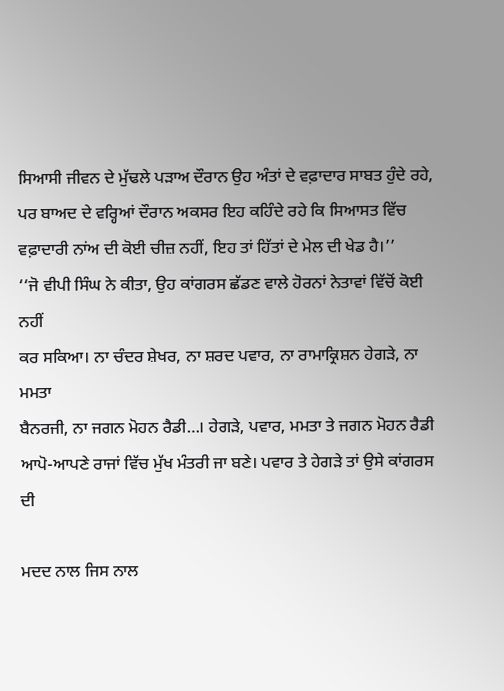ਸਿਆਸੀ ਜੀਵਨ ਦੇ ਮੁੱਢਲੇ ਪੜਾਅ ਦੌਰਾਨ ਉਹ ਅੰਤਾਂ ਦੇ ਵਫ਼ਾਦਾਰ ਸਾਬਤ ਹੁੰਦੇ ਰਹੇ,
ਪਰ ਬਾਅਦ ਦੇ ਵਰ੍ਹਿਆਂ ਦੌਰਾਨ ਅਕਸਰ ਇਹ ਕਹਿੰਦੇ ਰਹੇ ਕਿ ਸਿਆਸਤ ਵਿੱਚ
ਵਫ਼ਾਦਾਰੀ ਨਾਂਅ ਦੀ ਕੋਈ ਚੀਜ਼ ਨਹੀਂ, ਇਹ ਤਾਂ ਹਿੱਤਾਂ ਦੇ ਮੇਲ ਦੀ ਖੇਡ ਹੈ।’’
‘‘ਜੋ ਵੀਪੀ ਸਿੰਘ ਨੇ ਕੀਤਾ, ਉਹ ਕਾਂਗਰਸ ਛੱਡਣ ਵਾਲੇ ਹੋਰਨਾਂ ਨੇਤਾਵਾਂ ਵਿੱਚੋਂ ਕੋਈ ਨਹੀਂ
ਕਰ ਸਕਿਆ। ਨਾ ਚੰਦਰ ਸ਼ੇਖਰ, ਨਾ ਸ਼ਰਦ ਪਵਾਰ, ਨਾ ਰਾਮਾਕ੍ਰਿਸ਼ਨ ਹੇਗੜੇ, ਨਾ ਮਮਤਾ
ਬੈਨਰਜੀ, ਨਾ ਜਗਨ ਮੋਹਨ ਰੈਡੀ…। ਹੇਗੜੇ, ਪਵਾਰ, ਮਮਤਾ ਤੇ ਜਗਨ ਮੋਹਨ ਰੈਡੀ
ਆਪੋ-ਆਪਣੇ ਰਾਜਾਂ ਵਿੱਚ ਮੁੱਖ ਮੰਤਰੀ ਜਾ ਬਣੇ। ਪਵਾਰ ਤੇ ਹੇਗੜੇ ਤਾਂ ਉਸੇ ਕਾਂਗਰਸ ਦੀ

ਮਦਦ ਨਾਲ ਜਿਸ ਨਾਲ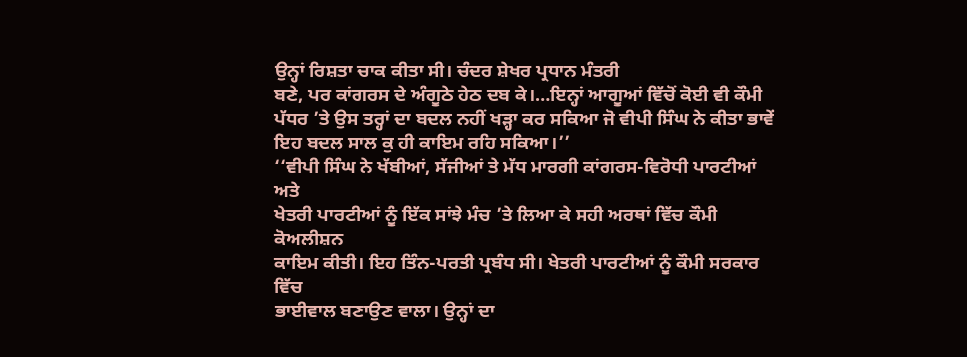ਉਨ੍ਹਾਂ ਰਿਸ਼ਤਾ ਚਾਕ ਕੀਤਾ ਸੀ। ਚੰਦਰ ਸ਼ੇਖਰ ਪ੍ਰਧਾਨ ਮੰਤਰੀ
ਬਣੇ, ਪਰ ਕਾਂਗਰਸ ਦੇ ਅੰਗੂਠੇ ਹੇਠ ਦਬ ਕੇ।…ਇਨ੍ਹਾਂ ਆਗੂਆਂ ਵਿੱਚੋਂ ਕੋਈ ਵੀ ਕੌਮੀ
ਪੱਧਰ ’ਤੇ ਉਸ ਤਰ੍ਹਾਂ ਦਾ ਬਦਲ ਨਹੀਂ ਖੜ੍ਹਾ ਕਰ ਸਕਿਆ ਜੋ ਵੀਪੀ ਸਿੰਘ ਨੇ ਕੀਤਾ ਭਾਵੇਂ
ਇਹ ਬਦਲ ਸਾਲ ਕੁ ਹੀ ਕਾਇਮ ਰਹਿ ਸਕਿਆ।’’
‘‘ਵੀਪੀ ਸਿੰਘ ਨੇ ਖੱਬੀਆਂ, ਸੱਜੀਆਂ ਤੇ ਮੱਧ ਮਾਰਗੀ ਕਾਂਗਰਸ-ਵਿਰੋਧੀ ਪਾਰਟੀਆਂ ਅਤੇ
ਖੇਤਰੀ ਪਾਰਟੀਆਂ ਨੂੰ ਇੱਕ ਸਾਂਝੇ ਮੰਚ ’ਤੇ ਲਿਆ ਕੇ ਸਹੀ ਅਰਥਾਂ ਵਿੱਚ ਕੌਮੀ ਕੋਅਲੀਸ਼ਨ
ਕਾਇਮ ਕੀਤੀ। ਇਹ ਤਿੰਨ-ਪਰਤੀ ਪ੍ਰਬੰਧ ਸੀ। ਖੇਤਰੀ ਪਾਰਟੀਆਂ ਨੂੰ ਕੌਮੀ ਸਰਕਾਰ ਵਿੱਚ
ਭਾਈਵਾਲ ਬਣਾਉਣ ਵਾਲਾ। ਉਨ੍ਹਾਂ ਦਾ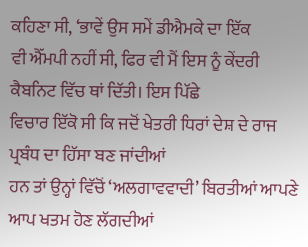ਕਹਿਣਾ ਸੀ, ‘ਭਾਵੇਂ ਉਸ ਸਮੇਂ ਡੀਐਮਕੇ ਦਾ ਇੱਕ
ਵੀ ਐੱਮਪੀ ਨਹੀਂ ਸੀ, ਫਿਰ ਵੀ ਮੈਂ ਇਸ ਨੂੰ ਕੇਂਦਰੀ ਕੈਬਨਿਟ ਵਿੱਚ ਥਾਂ ਦਿੱਤੀ। ਇਸ ਪਿੱਛੇ
ਵਿਚਾਰ ਇੱਕੋ ਸੀ ਕਿ ਜਦੋਂ ਖੇਤਰੀ ਧਿਰਾਂ ਦੇਸ਼ ਦੇ ਰਾਜ ਪ੍ਰਬੰਧ ਦਾ ਹਿੱਸਾ ਬਣ ਜਾਂਦੀਆਂ
ਹਨ ਤਾਂ ਉਨ੍ਹਾਂ ਵਿੱਚੋਂ ‘ਅਲਗਾਵਵਾਦੀ’ ਬਿਰਤੀਆਂ ਆਪਣੇ ਆਪ ਖਤਮ ਹੋਣ ਲੱਗਦੀਆਂ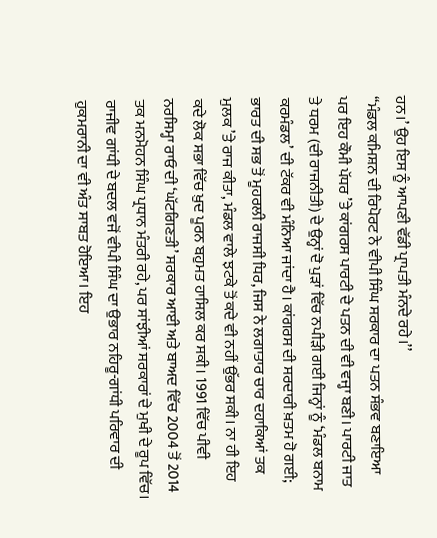ਹਨ।’ ਉਹ ਇਸ ਨੂੰ ਆਪਣੀ ਵੱਡੀ ਪ੍ਰਾਪਤੀ ਮੰਨਦੇ ਰਹੇ।’’
‘‘ਮੰਡਲ ਕਮਿਸ਼ਨ ਦੀ ਰਿਪੋਰਟ ਨੇ ਵੀਪੀ ਸਿੰਘ ਸਰਕਾਰ ਦਾ ਪਤਨ ਸੰਭਵ ਬਣਾਇਆ
ਪਰ ਇਹ ਕੌਮੀ ਪੱਧਰ ’ਤੇ ਕਾਂਗਰਸ ਪਾਰਟੀ ਦੇ ਪਤਨ ਦੀ ਵੀ ਵਜ੍ਹਾ ਬਣੀ। ਪਾਰਟੀ ਜਾਤ
ਤੇ ਧਰਮ (ਦੀ ਰਾਜਨੀਤੀ) ਦੇ ਉਨ੍ਹਾਂ ਦੋ ਪੁੜਾਂ ਵਿੱਚ ਨਪੀੜੀ ਗਈ ਜਿਨ੍ਹਾਂ ਨੂੰ ‘ਮੰਡਲ ਬਨਾਮ
ਕਰਮੰਡਲ’ ਦੀ ਟੱਕਰ ਵੀ ਮੰਨਿਆ ਜਾਂਦਾ ਹੈ। ਕਾਂਗਰਸ ਦੀ ਸਰਦਾਰੀ ਖ਼ਤਮ ਹੋ ਗਈ;
ਭਾਰਤ ਦੀ ਸਭ ਤੋਂ ਮੂਹਰਲੀ ਰਾਜਸੀ ਧਿਰ, ਜਿਸ ਨੇ ਲਗਾਤਾਰ ਚਾਰ ਦਹਾਕਿਆਂ ਤਕ
ਮੁਲਕ ’ਤੇ ਰਾਜ ਕੀਤਾ, ਮੰਡਲ ਵਾਲੇ ਝਟਕੇ ਤੋਂ ਕਦੇ ਵੀ ਨਹੀਂ ਉੱਭਰ ਸਕੀ। ਨਾ ਹੀ ਇਹ
ਕਦੇ ਲੋਕ ਸਭਾ ਵਿੱਚ ਖ਼ੁਦ ਪੂਰਨ ਬਹੁਮਤ ਹਾਸਿਲ ਕਰ ਸਕੀ। 1991 ਵਿੱਚ ਪੀਵੀ
ਨਰਸਿਮ੍ਹਾ ਰਾਓ ਦੀ ‘ਘੱਟਗਿਣਤੀ’ ਸਰਕਾਰ ਆਈ ਅਤੇ ਬਾਅਦ ਵਿੱਚ 2004 ਤੋਂ 2014
ਤਕ ਮਨਮੋਹਨ ਸਿੰਘ ਪ੍ਰਧਾਨ ਮੰਤਰੀ ਰਹੇ, ਪਰ ਸਾਂਝੀਆਂ ਸਰਕਾਰਾਂ ਦੇ ਮੁਖੀ ਦੇ ਰੂਪ ਵਿੱਚ।
ਰਾਜੀਵ ਗਾਂਧੀ ਦੇ ਬਦਲ ਵਜੋਂ ਵੀਪੀ ਸਿੰਘ ਦਾ ਉਭਾਰ ਨਹਿਰੂ-ਗਾਂਧੀ ਪਰਿਵਾਰ ਦੀ
ਹੁਕਮਰਾਨੀ ਦਾ ਵੀ ਅੰਤ ਸਾਬਤ ਹੋਇਆ। ਇਹ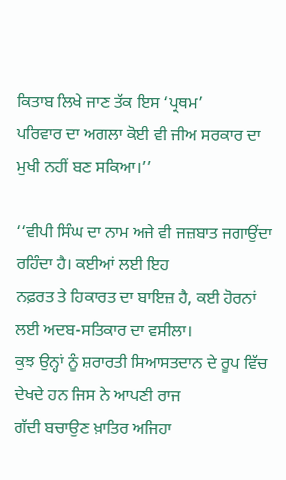ਕਿਤਾਬ ਲਿਖੇ ਜਾਣ ਤੱਕ ਇਸ ‘ਪ੍ਰਥਮ’
ਪਰਿਵਾਰ ਦਾ ਅਗਲਾ ਕੋਈ ਵੀ ਜੀਅ ਸਰਕਾਰ ਦਾ ਮੁਖੀ ਨਹੀਂ ਬਣ ਸਕਿਆ।’’

‘‘ਵੀਪੀ ਸਿੰਘ ਦਾ ਨਾਮ ਅਜੇ ਵੀ ਜਜ਼ਬਾਤ ਜਗਾਉਂਦਾ ਰਹਿੰਦਾ ਹੈ। ਕਈਆਂ ਲਈ ਇਹ
ਨਫ਼ਰਤ ਤੇ ਹਿਕਾਰਤ ਦਾ ਬਾਇਜ਼ ਹੈ, ਕਈ ਹੋਰਨਾਂ ਲਈ ਅਦਬ-ਸਤਿਕਾਰ ਦਾ ਵਸੀਲਾ।
ਕੁਝ ਉਨ੍ਹਾਂ ਨੂੰ ਸ਼ਰਾਰਤੀ ਸਿਆਸਤਦਾਨ ਦੇ ਰੂਪ ਵਿੱਚ ਦੇਖਦੇ ਹਨ ਜਿਸ ਨੇ ਆਪਣੀ ਰਾਜ
ਗੱਦੀ ਬਚਾਉਣ ਖ਼ਾਤਿਰ ਅਜਿਹਾ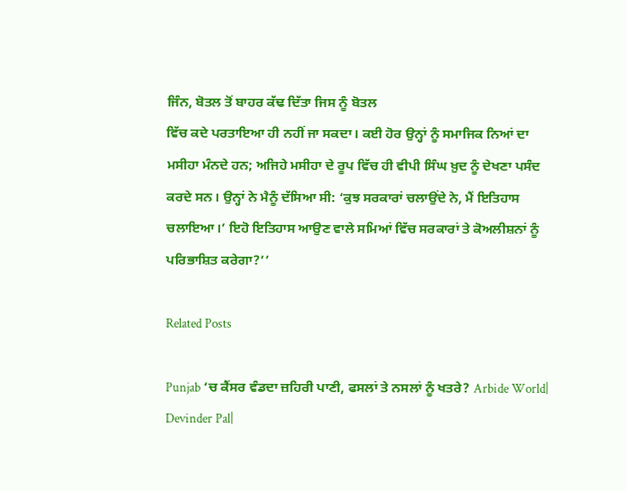ਜਿੰਨ, ਬੋਤਲ ਤੋਂ ਬਾਹਰ ਕੱਢ ਦਿੱਤਾ ਜਿਸ ਨੂੰ ਬੋਤਲ
ਵਿੱਚ ਕਦੇ ਪਰਤਾਇਆ ਹੀ ਨਹੀਂ ਜਾ ਸਕਦਾ। ਕਈ ਹੋਰ ਉਨ੍ਹਾਂ ਨੂੰ ਸਮਾਜਿਕ ਨਿਆਂ ਦਾ
ਮਸੀਹਾ ਮੰਨਦੇ ਹਨ; ਅਜਿਹੇ ਮਸੀਹਾ ਦੇ ਰੂਪ ਵਿੱਚ ਹੀ ਵੀਪੀ ਸਿੰਘ ਖ਼ੁਦ ਨੂੰ ਦੇਖਣਾ ਪਸੰਦ
ਕਰਦੇ ਸਨ। ਉਨ੍ਹਾਂ ਨੇ ਮੈਨੂੰ ਦੱਸਿਆ ਸੀ: ‘ਕੁਝ ਸਰਕਾਰਾਂ ਚਲਾਉਂਦੇ ਨੇ, ਮੈਂ ਇਤਿਹਾਸ
ਚਲਾਇਆ।’ ਇਹੋ ਇਤਿਹਾਸ ਆਉਣ ਵਾਲੇ ਸਮਿਆਂ ਵਿੱਚ ਸਰਕਾਰਾਂ ਤੇ ਕੋਅਲੀਸ਼ਨਾਂ ਨੂੰ
ਪਰਿਭਾਸ਼ਿਤ ਕਰੇਗਾ?’’

Related Posts

Punjab ‘ਚ ਕੈਂਸਰ ਵੰਡਦਾ ਜ਼ਹਿਰੀ ਪਾਣੀ, ਫਸਲਾਂ ਤੇ ਨਸਲਾਂ ਨੂੰ ਖਤਰੇ? Arbide World| Devinder Pal|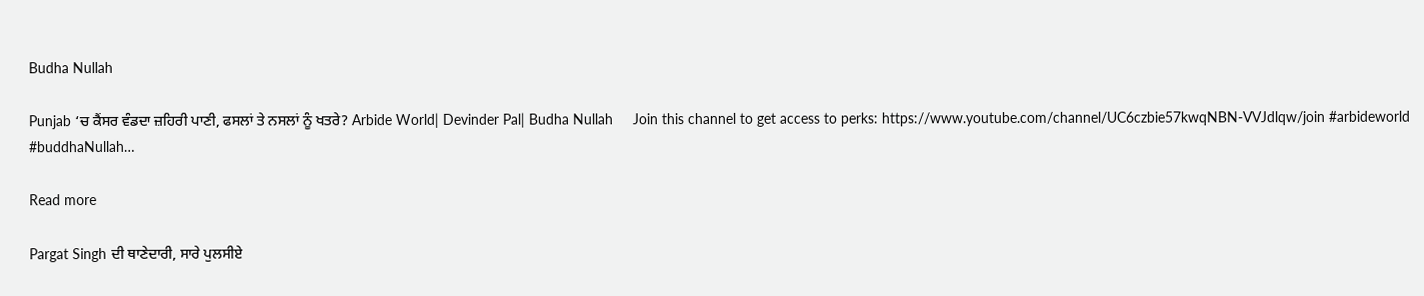Budha Nullah

Punjab ‘ਚ ਕੈਂਸਰ ਵੰਡਦਾ ਜ਼ਹਿਰੀ ਪਾਣੀ, ਫਸਲਾਂ ਤੇ ਨਸਲਾਂ ਨੂੰ ਖਤਰੇ? Arbide World| Devinder Pal| Budha Nullah     Join this channel to get access to perks: https://www.youtube.com/channel/UC6czbie57kwqNBN-VVJdlqw/join #arbideworld #buddhaNullah…

Read more

Pargat Singh ਦੀ ਥਾਣੇਦਾਰੀ, ਸਾਰੇ ਪੁਲਸੀਏ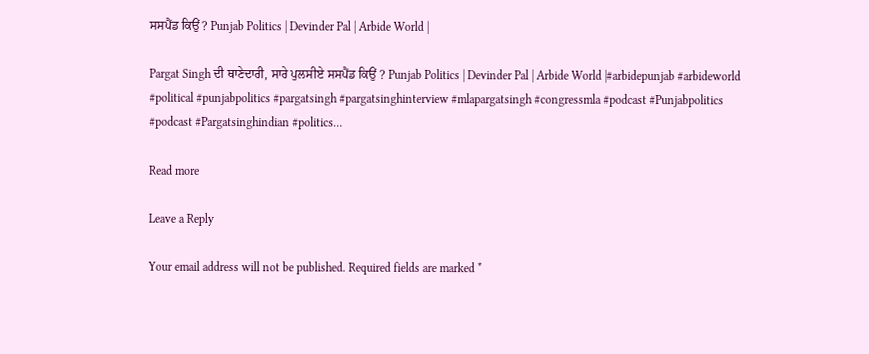ਸਸਪੈਂਡ ਕਿਉਂ ? Punjab Politics | Devinder Pal | Arbide World |

Pargat Singh ਦੀ ਥਾਣੇਦਾਰੀ, ਸਾਰੇ ਪੁਲਸੀਏ ਸਸਪੈਂਡ ਕਿਉਂ ? Punjab Politics | Devinder Pal | Arbide World |#arbidepunjab #arbideworld #political #punjabpolitics #pargatsingh #pargatsinghinterview #mlapargatsingh #congressmla #podcast #Punjabpolitics #podcast #Pargatsinghindian #politics…

Read more

Leave a Reply

Your email address will not be published. Required fields are marked *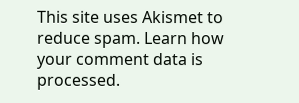This site uses Akismet to reduce spam. Learn how your comment data is processed.